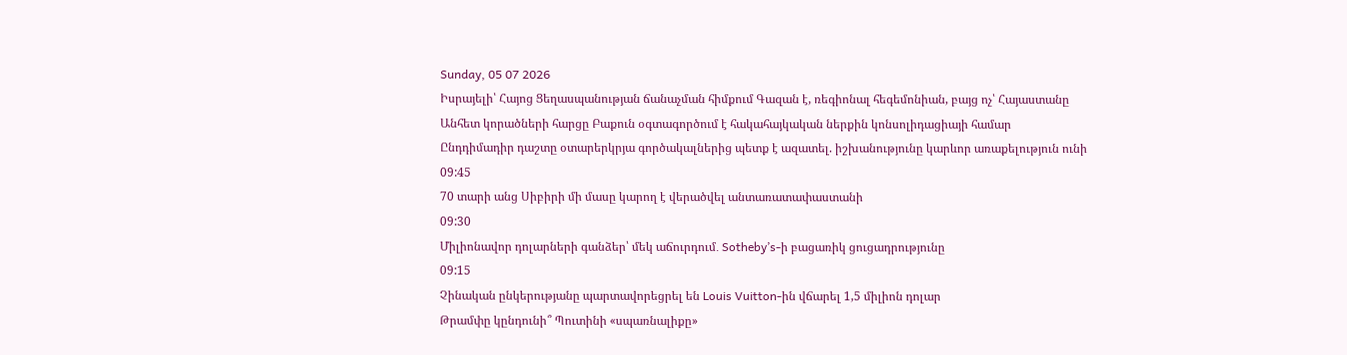Sunday, 05 07 2026
Իսրայելի՝ Հայոց Ցեղասպանության ճանաչման հիմքում Գազան է, ռեգիոնալ հեգեմոնիան, բայց ոչ՝ Հայաստանը
Անհետ կորածների հարցը Բաքուն օգտագործում է հակահայկական ներքին կոնսոլիդացիայի համար
Ընդդիմադիր դաշտը օտարերկրյա գործակալներից պետք է ազատել. իշխանությունը կարևոր առաքելություն ունի
09:45
70 տարի անց Սիբիրի մի մասը կարող է վերածվել անտառատափաստանի
09:30
Միլիոնավոր դոլարների գանձեր՝ մեկ աճուրդում․ Sotheby’s-ի բացառիկ ցուցադրությունը
09:15
Չինական ընկերությանը պարտավորեցրել են Louis Vuitton-ին վճարել 1,5 միլիոն դոլար
Թրամփը կընդունի՞ Պուտինի «սպառնալիքը»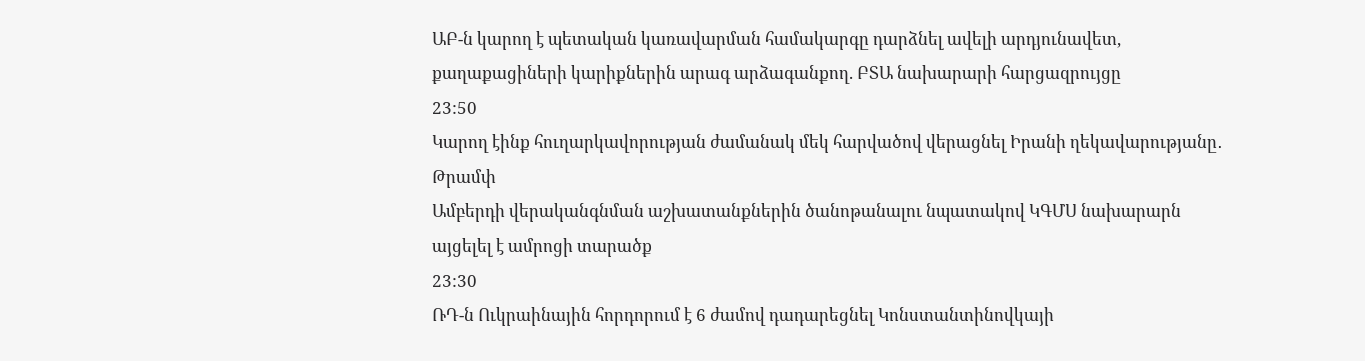ԱԲ-ն կարող է պետական կառավարման համակարգը դարձնել ավելի արդյունավետ, քաղաքացիների կարիքներին արագ արձագանքող. ԲՏԱ նախարարի հարցազրույցը
23:50
Կարող էինք հուղարկավորության ժամանակ մեկ հարվածով վերացնել Իրանի ղեկավարությանը․ Թրամփ
Ամբերդի վերականգնման աշխատանքներին ծանոթանալու նպատակով ԿԳՄՍ նախարարն այցելել է ամրոցի տարածք
23:30
ՌԴ-ն Ուկրաինային հորդորում է 6 ժամով դադարեցնել Կոնստանտինովկայի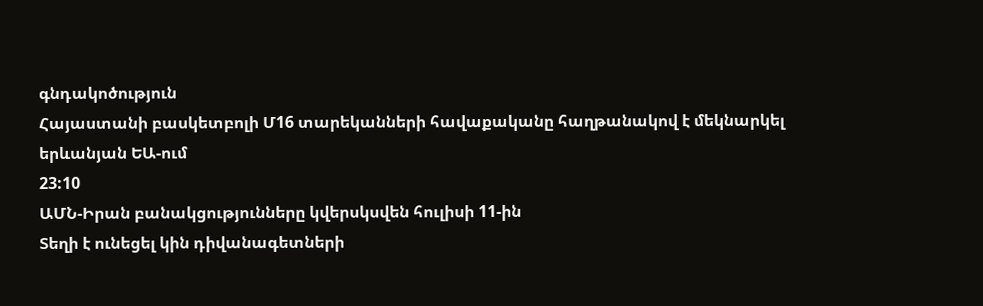գնդակոծություն
Հայաստանի բասկետբոլի Մ16 տարեկանների հավաքականը հաղթանակով է մեկնարկել երևանյան ԵԱ-ում
23:10
ԱՄՆ-Իրան բանակցությունները կվերսկսվեն հուլիսի 11-ին
Տեղի է ունեցել կին դիվանագետների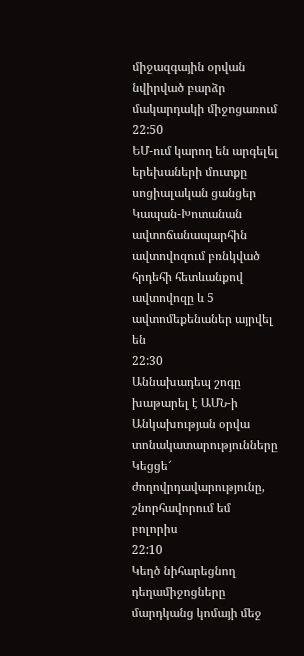միջազգային օրվան նվիրված բարձր մակարդակի միջոցառում
22:50
ԵՄ-ում կարող են արգելել երեխաների մուտքը սոցիալական ցանցեր
Կապան-Խոտանան ավտոճանապարհին ավտովոզում բռնկված հրդեհի հետևանքով ավտովոզը և 5 ավտոմեքենաներ այրվել են
22:30
Աննախադեպ շոգը խաթարել է ԱՄՆ-ի Անկախության օրվա տոնակատարությունները
Կեցցե՜ ժողովրդավարությունը, շնորհավորում եմ բոլորիս
22:10
Կեղծ նիհարեցնող դեղամիջոցները մարդկանց կոմայի մեջ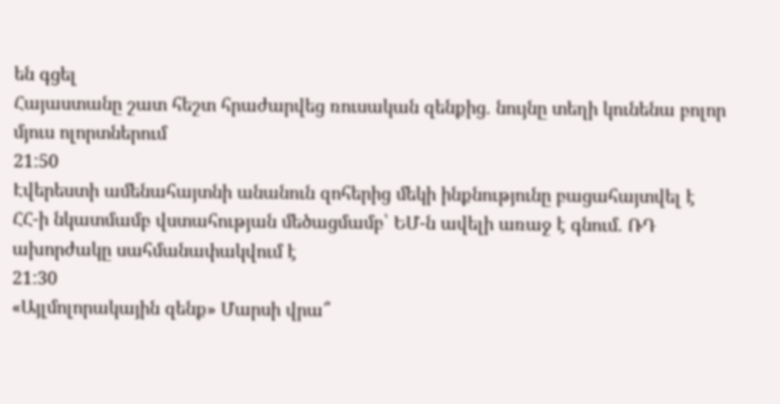են գցել
Հայաստանը շատ հեշտ հրաժարվեց ռուսական զենքից. նույնը տեղի կունենա բոլոր մյուս ոլորտներում
21:50
Էվերեստի ամենահայտնի անանուն զոհերից մեկի ինքնությունը բացահայտվել է
ՀՀ-ի նկատմամբ վստահության մեծացմամբ՝ ԵՄ-ն ավելի առաջ է գնում. ՌԴ ախորժակը սահմանափակվում է
21:30
«Այլմոլորակային զենք» Մարսի վրա՞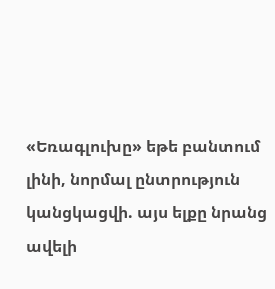«Եռագլուխը» եթե բանտում լինի, նորմալ ընտրություն կանցկացվի. այս ելքը նրանց ավելի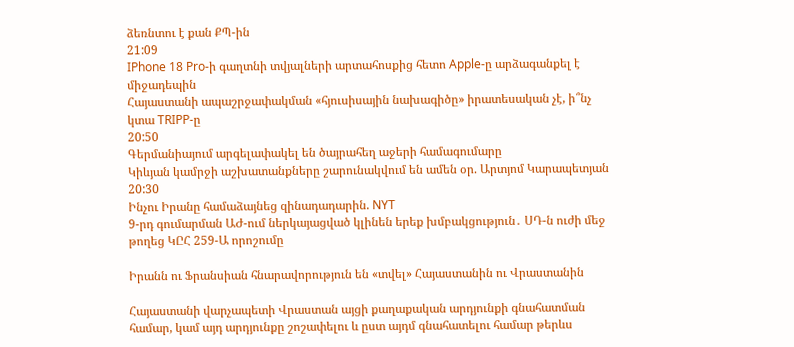ձեռնտու է քան ՔՊ-ին
21:09
IPhone 18 Pro-ի գաղտնի տվյալների արտահոսքից հետո Apple-ը արձագանքել է միջադեպին
Հայաստանի ապաշրջափակման «հյուսիսային նախագիծը» իրատեսական չէ, ի՞նչ կտա TRIPP-ը
20:50
Գերմանիայում արգելափակել են ծայրահեղ աջերի համագումարը
Կիևյան կամրջի աշխատանքները շարունակվում են ամեն օր. Արտյոմ Կարապետյան
20:30
Ինչու Իրանը համաձայնեց զինադադարին. NYT
9-րդ գումարման ԱԺ-ում ներկայացված կլինեն երեք խմբակցություն․ ՍԴ-ն ուժի մեջ թողեց ԿԸՀ 259-Ա որոշումը

Իրանն ու Ֆրանսիան հնարավորություն են «տվել» Հայաստանին ու Վրաստանին

Հայաստանի վարչապետի Վրաստան այցի քաղաքական արդյունքի գնահատման համար, կամ այդ արդյունքը շոշափելու և ըստ այդմ գնահատելու համար թերևս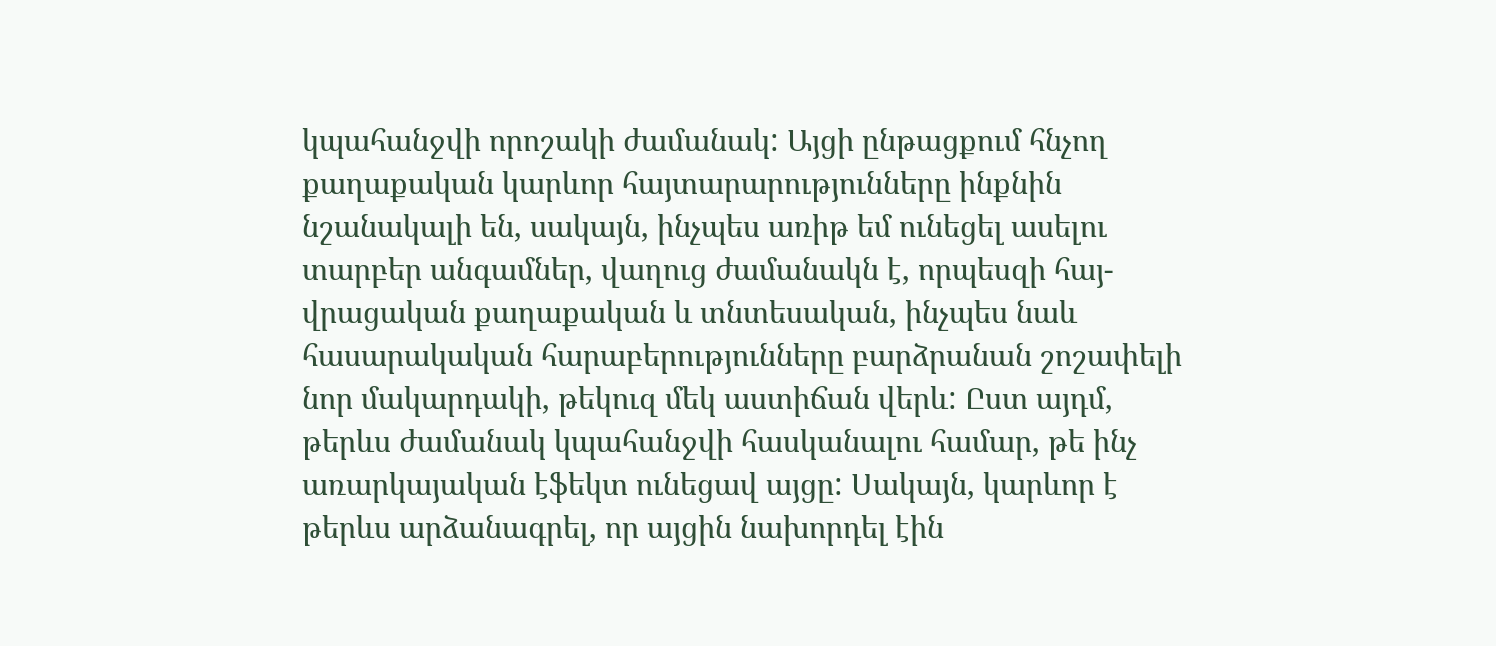կպահանջվի որոշակի ժամանակ: Այցի ընթացքում հնչող քաղաքական կարևոր հայտարարությունները ինքնին նշանակալի են, սակայն, ինչպես առիթ եմ ունեցել ասելու տարբեր անգամներ, վաղուց ժամանակն է, որպեսզի հայ-վրացական քաղաքական և տնտեսական, ինչպես նաև հասարակական հարաբերությունները բարձրանան շոշափելի նոր մակարդակի, թեկուզ մեկ աստիճան վերև: Ըստ այդմ, թերևս ժամանակ կպահանջվի հասկանալու համար, թե ինչ առարկայական էֆեկտ ունեցավ այցը: Սակայն, կարևոր է թերևս արձանագրել, որ այցին նախորդել էին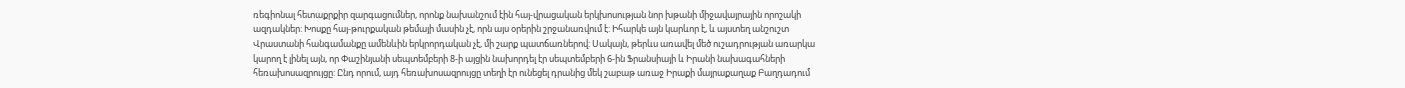ռեգիոնալ հետաքրքիր զարգացումներ, որոնք նախանշում էին հայ-վրացական երկխոսության նոր խթանի միջավայրային որոշակի ազդակներ: Խոսքը հայ-թուրքական թեմայի մասին չէ, որն այս օրերին շրջանառվում է: Իհարկե այն կարևոր է, և այստեղ անշուշտ Վրաստանի հանգամանքը ամենևին երկրորդական չէ, մի շարք պատճառներով: Սակայն, թերևս առավել մեծ ուշադրության առարկա կարող է լինել այն, որ Փաշինյանի սեպտեմբերի 8-ի այցին նախորդել էր սեպտեմբերի 6-ին Ֆրանսիայի և Իրանի նախագահների հեռախոսազրույցը: Ընդ որում, այդ հեռախոսազրույցը տեղի էր ունեցել դրանից մեկ շաբաթ առաջ Իրաքի մայրաքաղաք Բաղդադում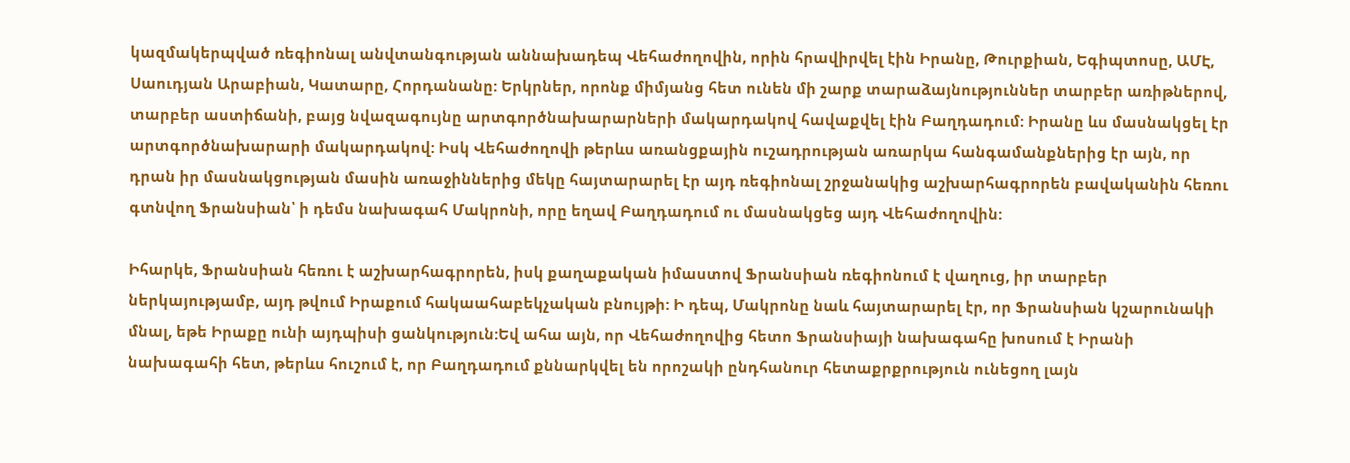կազմակերպված ռեգիոնալ անվտանգության աննախադեպ Վեհաժողովին, որին հրավիրվել էին Իրանը, Թուրքիան, Եգիպտոսը, ԱՄԷ, Սաուդյան Արաբիան, Կատարը, Հորդանանը: Երկրներ, որոնք միմյանց հետ ունեն մի շարք տարաձայնություններ տարբեր առիթներով, տարբեր աստիճանի, բայց նվազագույնը արտգործնախարարների մակարդակով հավաքվել էին Բաղդադում: Իրանը ևս մասնակցել էր արտգործնախարարի մակարդակով: Իսկ Վեհաժողովի թերևս առանցքային ուշադրության առարկա հանգամանքներից էր այն, որ դրան իր մասնակցության մասին առաջիններից մեկը հայտարարել էր այդ ռեգիոնալ շրջանակից աշխարհագրորեն բավականին հեռու գտնվող Ֆրանսիան՝ ի դեմս նախագահ Մակրոնի, որը եղավ Բաղդադում ու մասնակցեց այդ Վեհաժողովին:

Իհարկե, Ֆրանսիան հեռու է աշխարհագրորեն, իսկ քաղաքական իմաստով Ֆրանսիան ռեգիոնում է վաղուց, իր տարբեր ներկայությամբ, այդ թվում Իրաքում հակաահաբեկչական բնույթի: Ի դեպ, Մակրոնը նաև հայտարարել էր, որ Ֆրանսիան կշարունակի մնալ, եթե Իրաքը ունի այդպիսի ցանկություն:Եվ ահա այն, որ Վեհաժողովից հետո Ֆրանսիայի նախագահը խոսում է Իրանի նախագահի հետ, թերևս հուշում է, որ Բաղդադում քննարկվել են որոշակի ընդհանուր հետաքրքրություն ունեցող լայն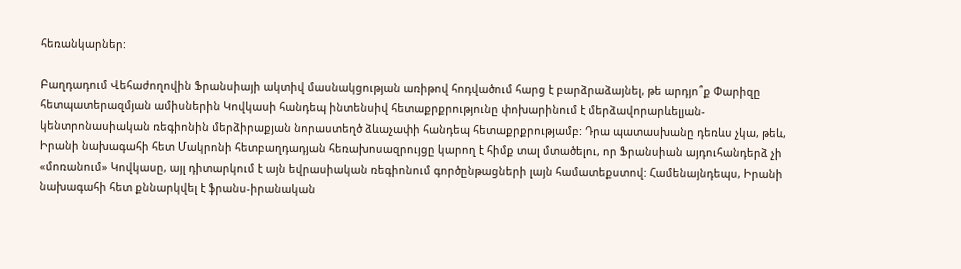հեռանկարներ:

Բաղդադում Վեհաժողովին Ֆրանսիայի ակտիվ մասնակցության առիթով հոդվածում հարց է բարձրաձայնել, թե արդյո՞ք Փարիզը հետպատերազմյան ամիսներին Կովկասի հանդեպ ինտենսիվ հետաքրքրությունը փոխարինում է մերձավորարևելյան-կենտրոնասիական ռեգիոնին մերձիրաքյան նորաստեղծ ձևաչափի հանդեպ հետաքրքրությամբ: Դրա պատասխանը դեռևս չկա, թեև, Իրանի նախագահի հետ Մակրոնի հետբաղդադյան հեռախոսազրույցը կարող է հիմք տալ մտածելու, որ Ֆրանսիան այդուհանդերձ չի «մոռանում» Կովկասը, այլ դիտարկում է այն եվրասիական ռեգիոնում գործընթացների լայն համատեքստով: Համենայնդեպս, Իրանի նախագահի հետ քննարկվել է ֆրանս-իրանական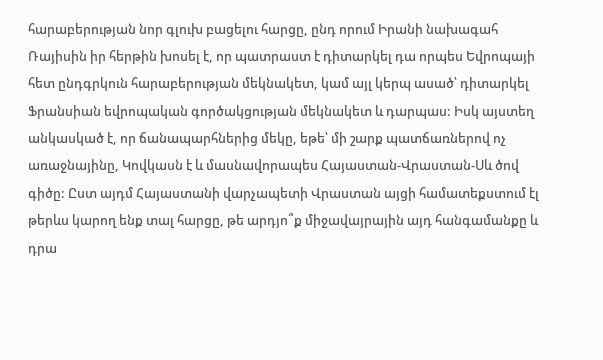հարաբերության նոր գլուխ բացելու հարցը, ընդ որում Իրանի նախագահ Ռայիսին իր հերթին խոսել է, որ պատրաստ է դիտարկել դա որպես Եվրոպայի հետ ընդգրկուն հարաբերության մեկնակետ, կամ այլ կերպ ասած՝ դիտարկել Ֆրանսիան եվրոպական գործակցության մեկնակետ և դարպաս: Իսկ այստեղ անկասկած է, որ ճանապարհներից մեկը, եթե՝ մի շարք պատճառներով ոչ առաջնայինը, Կովկասն է և մասնավորապես Հայաստան-Վրաստան-Սև ծով գիծը: Ըստ այդմ Հայաստանի վարչապետի Վրաստան այցի համատեքստում էլ թերևս կարող ենք տալ հարցը, թե արդյո՞ք միջավայրային այդ հանգամանքը և դրա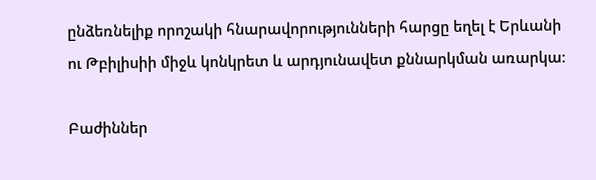ընձեռնելիք որոշակի հնարավորությունների հարցը եղել է Երևանի ու Թբիլիսիի միջև կոնկրետ և արդյունավետ քննարկման առարկա:

Բաժիններ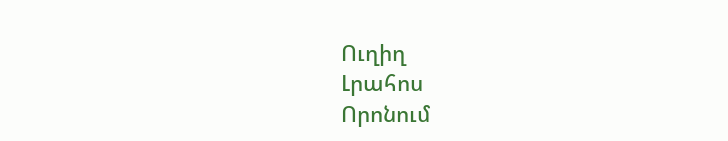Ուղիղ
Լրահոս
Որոնում